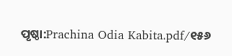ପୃଷ୍ଠା:Prachina Odia Kabita.pdf/୧୫୬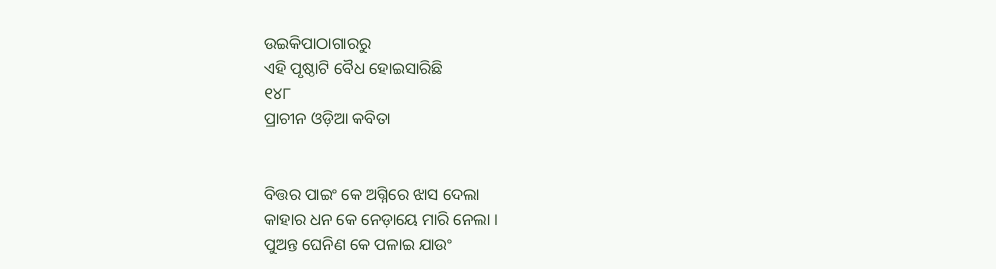ଉଇକିପାଠାଗାର‌ରୁ
ଏହି ପୃଷ୍ଠାଟି ବୈଧ ହୋଇସାରିଛି
୧୪୮
ପ୍ରାଚୀନ ଓଡ଼ିଆ କବିତା


ବିତ୍ତର ପାଇଂ କେ ଅଗ୍ନିରେ ଝାସ ଦେଲା
କାହାର ଧନ କେ ନେଡ଼ାୟେ ମାରି ନେଲା ।
ପୁଅନ୍ତ ଘେନିଣ କେ ପଳାଇ ଯାଉଂ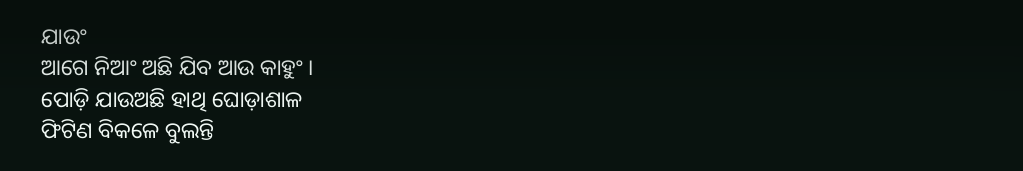ଯାଉଂ
ଆଗେ ନିଆଂ ଅଛି ଯିବ ଆଉ କାହୁଂ ।
ପୋଡ଼ି ଯାଉଅଛି ହାଥି ଘୋଡ଼ାଶାଳ
ଫିଟିଣ ବିକଳେ ବୁଲନ୍ତି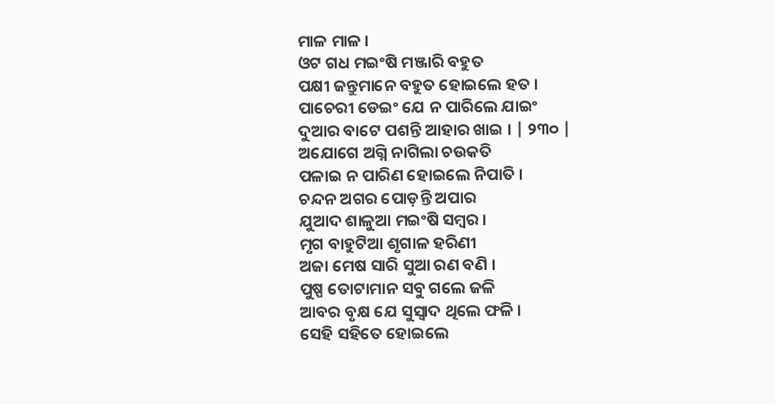ମାଳ ମାଳ ।
ଓଟ ଗଧ ମଇଂଷି ମଞ୍ଜାରି ବହୁତ
ପକ୍ଷୀ ଜନ୍ତୁମାନେ ବହୁତ ହୋଇଲେ ହତ ।
ପାଚେରୀ ଡେଇଂ ଯେ ନ ପାରିଲେ ଯାଇଂ
ଦୁଆର ବାଟେ ପଶନ୍ତି ଆହାର ଖାଇ । | ୨୩୦ |
ଅଯୋଗେ ଅଗ୍ନି ନାଗିଲା ଚଉକତି
ପଳାଇ ନ ପାରିଣ ହୋଇଲେ ନିପାତି ।
ଚନ୍ଦନ ଅଗର ପୋଡ଼ନ୍ତି ଅପାର
ଯୁଆଦ ଶାଳୁଆ ମଇଂଷି ସମ୍ବର ।
ମୃଗ ବାହୁଟିଆ ଶୃଗାଳ ହରିଣୀ
ଅଜା ମେଷ ସାରି ସୁଆ ରଣ ବଣି ।
ପୁଷ୍ପ ତୋଟାମାନ ସବୁ ଗଲେ ଜଳି
ଆବର ବୃକ୍ଷ ଯେ ସୁସ୍ୱାଦ ଥିଲେ ଫଳି ।
ସେହି ସହିତେ ହୋଇଲେ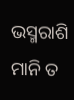ଭସ୍ମରାଶି
ମାନି ତ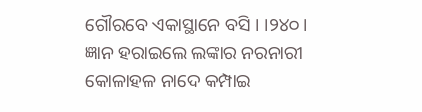ଗୌରବେ ଏକାସ୍ଥାନେ ବସି । ।୨୪୦।
ଜ୍ଞାନ ହରାଇଲେ ଲଙ୍କାର ନରନାରୀ
କୋଳାହଳ ନାଦେ କମ୍ପାଇ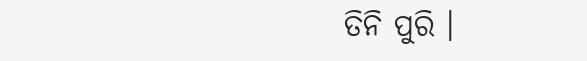ତିନି ପୁରି ।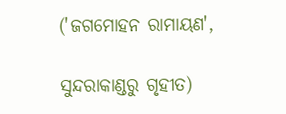('ଜଗମୋହନ ରାମାୟଣ',

ସୁନ୍ଦରାକାଣ୍ଡରୁ ଗୃହୀତ)